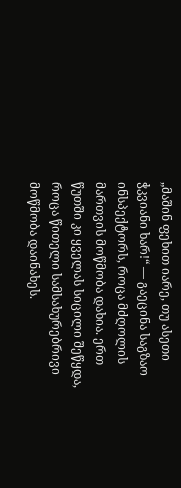„მაშინ ფეხით იარე, თუ ასეთი ჭკვიანი ხარ!“ — გაეცინა საგზაო ინსპექტორს, როცა მძღოლის მართვის მოწმობა დახია. ერთ წუთში კი ყველას სიცილი შეწყდა, როცა წითელი სამსახურებრივი მოწმობა დაინახეს.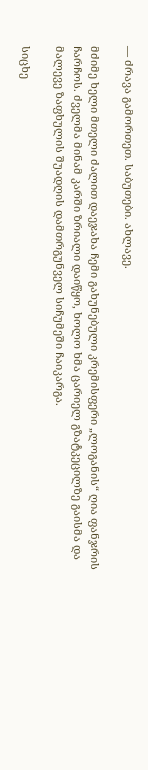— ძრავა გამორთეთ. საბუთები. ახლავე.

მძიმე ხელი მთელი ძალით დაეჯახა ჩემი გახუნებული კრემისფერი „ლოგანის“ ღია ფანჯრის ჩარჩოს. ძველმა მინამ კარში ზრიალი დაიწყო, ხოლო ხმა ცარიელ გზატკეცილზე გაისმა და მალევე ზაფხულის შუადღის დამთრგუნველ სიჩუმეში ჩაიკარგა.

სიცხე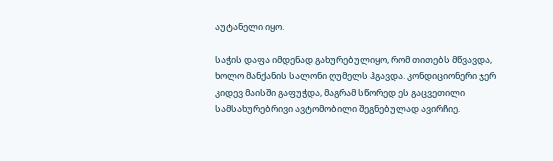აუტანელი იყო.

საჭის დაფა იმდენად გახურებულიყო, რომ თითებს მწვავდა, ხოლო მანქანის სალონი ღუმელს ჰგავდა. კონდიციონერი ჯერ კიდევ მაისში გაფუჭდა, მაგრამ სწორედ ეს გაცვეთილი სამსახურებრივი ავტომობილი შეგნებულად ავირჩიე.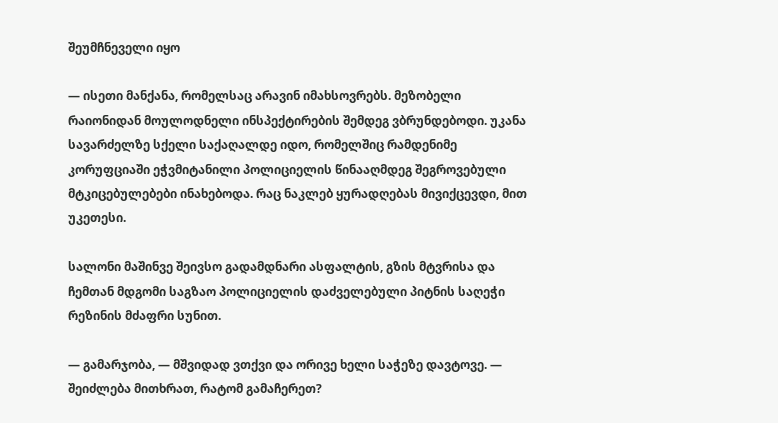შეუმჩნეველი იყო

— ისეთი მანქანა, რომელსაც არავინ იმახსოვრებს. მეზობელი რაიონიდან მოულოდნელი ინსპექტირების შემდეგ ვბრუნდებოდი. უკანა სავარძელზე სქელი საქაღალდე იდო, რომელშიც რამდენიმე კორუფციაში ეჭვმიტანილი პოლიციელის წინააღმდეგ შეგროვებული მტკიცებულებები ინახებოდა. რაც ნაკლებ ყურადღებას მივიქცევდი, მით უკეთესი.

სალონი მაშინვე შეივსო გადამდნარი ასფალტის, გზის მტვრისა და ჩემთან მდგომი საგზაო პოლიციელის დაძველებული პიტნის საღეჭი რეზინის მძაფრი სუნით.

— გამარჯობა, — მშვიდად ვთქვი და ორივე ხელი საჭეზე დავტოვე. — შეიძლება მითხრათ, რატომ გამაჩერეთ?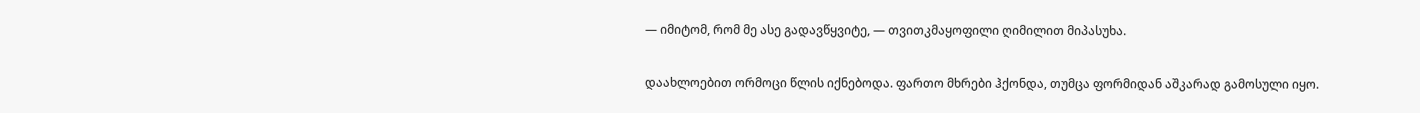— იმიტომ, რომ მე ასე გადავწყვიტე, — თვითკმაყოფილი ღიმილით მიპასუხა.

დაახლოებით ორმოცი წლის იქნებოდა. ფართო მხრები ჰქონდა, თუმცა ფორმიდან აშკარად გამოსული იყო.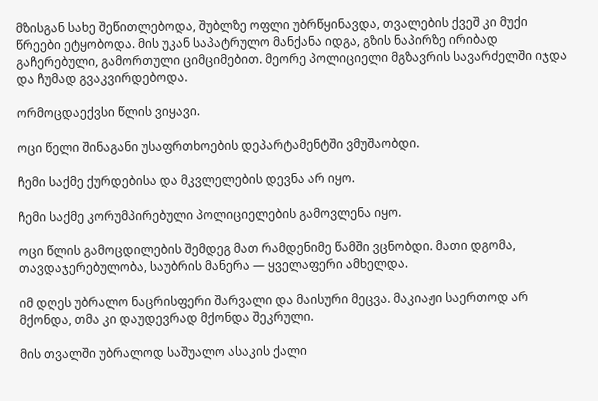მზისგან სახე შეწითლებოდა, შუბლზე ოფლი უბრწყინავდა, თვალების ქვეშ კი მუქი წრეები ეტყობოდა. მის უკან საპატრულო მანქანა იდგა, გზის ნაპირზე ირიბად გაჩერებული, გამორთული ციმციმებით. მეორე პოლიციელი მგზავრის სავარძელში იჯდა და ჩუმად გვაკვირდებოდა.

ორმოცდაექვსი წლის ვიყავი.

ოცი წელი შინაგანი უსაფრთხოების დეპარტამენტში ვმუშაობდი.

ჩემი საქმე ქურდებისა და მკვლელების დევნა არ იყო.

ჩემი საქმე კორუმპირებული პოლიციელების გამოვლენა იყო.

ოცი წლის გამოცდილების შემდეგ მათ რამდენიმე წამში ვცნობდი. მათი დგომა, თავდაჯერებულობა, საუბრის მანერა — ყველაფერი ამხელდა.

იმ დღეს უბრალო ნაცრისფერი შარვალი და მაისური მეცვა. მაკიაჟი საერთოდ არ მქონდა, თმა კი დაუდევრად მქონდა შეკრული.

მის თვალში უბრალოდ საშუალო ასაკის ქალი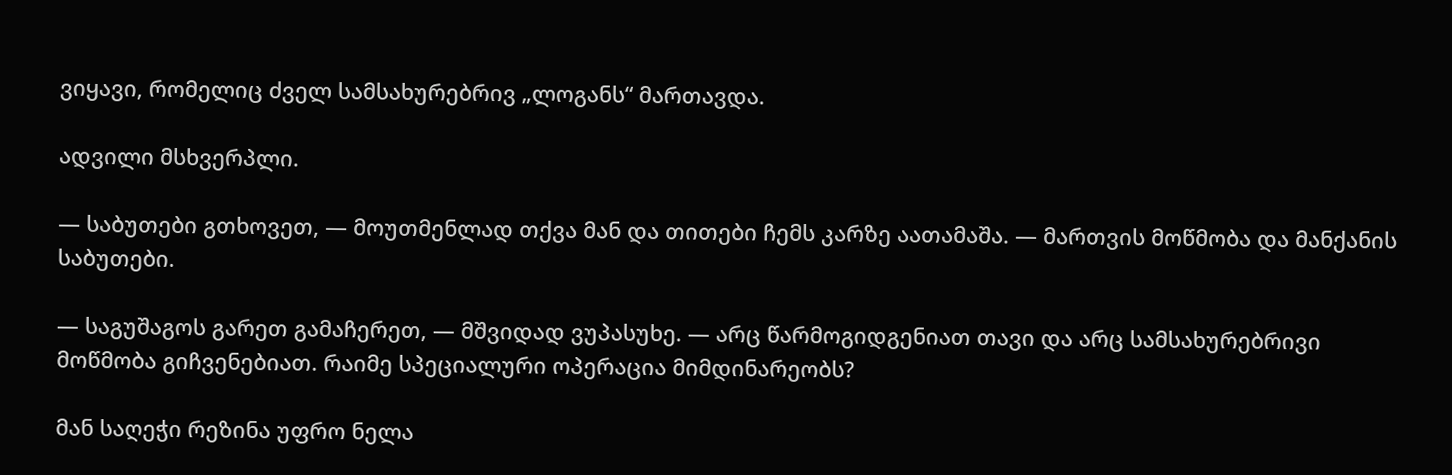ვიყავი, რომელიც ძველ სამსახურებრივ „ლოგანს“ მართავდა.

ადვილი მსხვერპლი.

— საბუთები გთხოვეთ, — მოუთმენლად თქვა მან და თითები ჩემს კარზე აათამაშა. — მართვის მოწმობა და მანქანის საბუთები.

— საგუშაგოს გარეთ გამაჩერეთ, — მშვიდად ვუპასუხე. — არც წარმოგიდგენიათ თავი და არც სამსახურებრივი მოწმობა გიჩვენებიათ. რაიმე სპეციალური ოპერაცია მიმდინარეობს?

მან საღეჭი რეზინა უფრო ნელა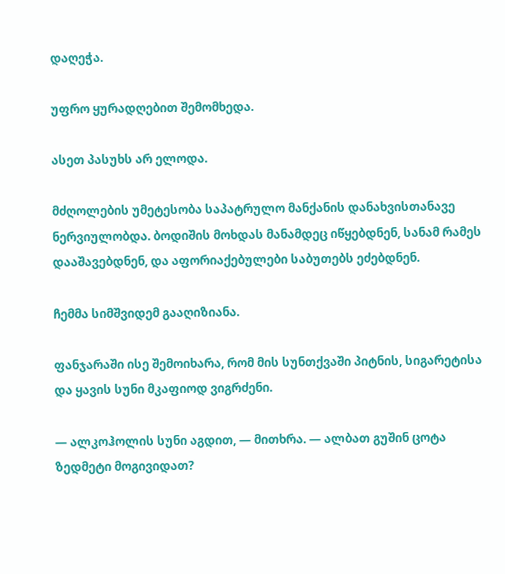დაღეჭა.

უფრო ყურადღებით შემომხედა.

ასეთ პასუხს არ ელოდა.

მძღოლების უმეტესობა საპატრულო მანქანის დანახვისთანავე ნერვიულობდა. ბოდიშის მოხდას მანამდეც იწყებდნენ, სანამ რამეს დააშავებდნენ, და აფორიაქებულები საბუთებს ეძებდნენ.

ჩემმა სიმშვიდემ გააღიზიანა.

ფანჯარაში ისე შემოიხარა, რომ მის სუნთქვაში პიტნის, სიგარეტისა და ყავის სუნი მკაფიოდ ვიგრძენი.

— ალკოჰოლის სუნი აგდით, — მითხრა. — ალბათ გუშინ ცოტა ზედმეტი მოგივიდათ?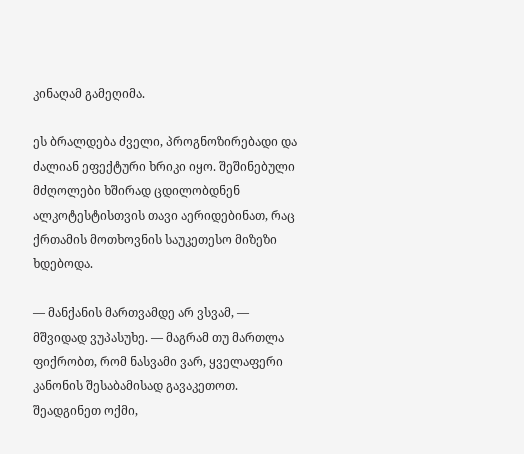კინაღამ გამეღიმა.

ეს ბრალდება ძველი, პროგნოზირებადი და ძალიან ეფექტური ხრიკი იყო. შეშინებული მძღოლები ხშირად ცდილობდნენ ალკოტესტისთვის თავი აერიდებინათ, რაც ქრთამის მოთხოვნის საუკეთესო მიზეზი ხდებოდა.

— მანქანის მართვამდე არ ვსვამ, — მშვიდად ვუპასუხე. — მაგრამ თუ მართლა ფიქრობთ, რომ ნასვამი ვარ, ყველაფერი კანონის შესაბამისად გავაკეთოთ. შეადგინეთ ოქმი,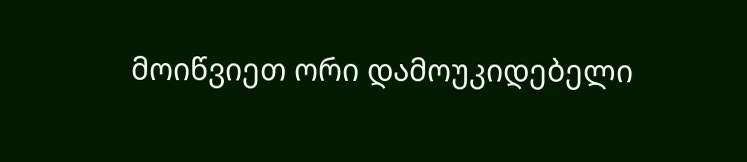მოიწვიეთ ორი დამოუკიდებელი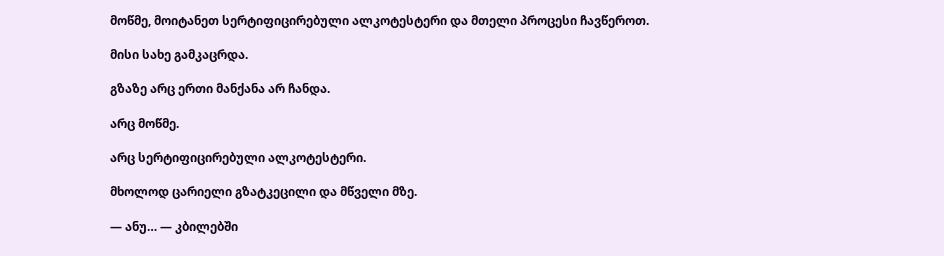მოწმე, მოიტანეთ სერტიფიცირებული ალკოტესტერი და მთელი პროცესი ჩავწეროთ.

მისი სახე გამკაცრდა.

გზაზე არც ერთი მანქანა არ ჩანდა.

არც მოწმე.

არც სერტიფიცირებული ალკოტესტერი.

მხოლოდ ცარიელი გზატკეცილი და მწველი მზე.

— ანუ… — კბილებში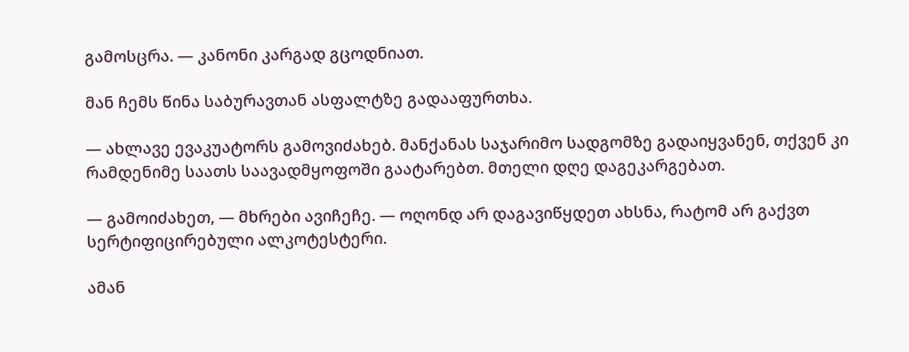გამოსცრა. — კანონი კარგად გცოდნიათ.

მან ჩემს წინა საბურავთან ასფალტზე გადააფურთხა.

— ახლავე ევაკუატორს გამოვიძახებ. მანქანას საჯარიმო სადგომზე გადაიყვანენ, თქვენ კი რამდენიმე საათს საავადმყოფოში გაატარებთ. მთელი დღე დაგეკარგებათ.

— გამოიძახეთ, — მხრები ავიჩეჩე. — ოღონდ არ დაგავიწყდეთ ახსნა, რატომ არ გაქვთ სერტიფიცირებული ალკოტესტერი.

ამან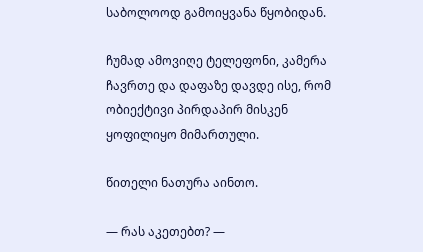საბოლოოდ გამოიყვანა წყობიდან.

ჩუმად ამოვიღე ტელეფონი, კამერა ჩავრთე და დაფაზე დავდე ისე, რომ ობიექტივი პირდაპირ მისკენ ყოფილიყო მიმართული.

წითელი ნათურა აინთო.

— რას აკეთებთ? —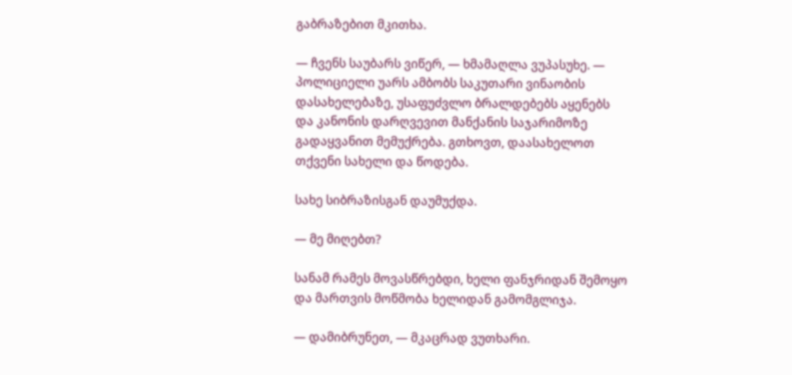გაბრაზებით მკითხა.

— ჩვენს საუბარს ვიწერ, — ხმამაღლა ვუპასუხე. — პოლიციელი უარს ამბობს საკუთარი ვინაობის დასახელებაზე, უსაფუძვლო ბრალდებებს აყენებს და კანონის დარღვევით მანქანის საჯარიმოზე გადაყვანით მემუქრება. გთხოვთ, დაასახელოთ თქვენი სახელი და წოდება.

სახე სიბრაზისგან დაუმუქდა.

— მე მიღებთ?

სანამ რამეს მოვასწრებდი, ხელი ფანჯრიდან შემოყო და მართვის მოწმობა ხელიდან გამომგლიჯა.

— დამიბრუნეთ, — მკაცრად ვუთხარი.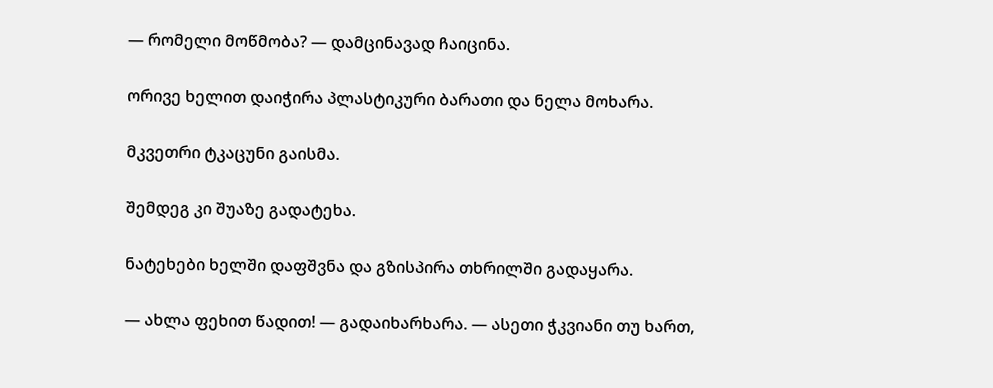— რომელი მოწმობა? — დამცინავად ჩაიცინა.

ორივე ხელით დაიჭირა პლასტიკური ბარათი და ნელა მოხარა.

მკვეთრი ტკაცუნი გაისმა.

შემდეგ კი შუაზე გადატეხა.

ნატეხები ხელში დაფშვნა და გზისპირა თხრილში გადაყარა.

— ახლა ფეხით წადით! — გადაიხარხარა. — ასეთი ჭკვიანი თუ ხართ,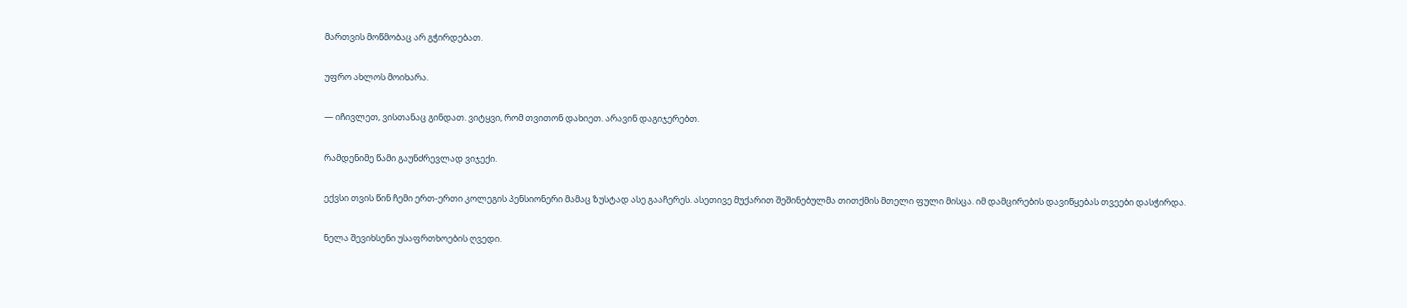მართვის მოწმობაც არ გჭირდებათ.

უფრო ახლოს მოიხარა.

— იჩივლეთ, ვისთანაც გინდათ. ვიტყვი, რომ თვითონ დახიეთ. არავინ დაგიჯერებთ.

რამდენიმე წამი გაუნძრევლად ვიჯექი.

ექვსი თვის წინ ჩემი ერთ-ერთი კოლეგის პენსიონერი მამაც ზუსტად ასე გააჩერეს. ასეთივე მუქარით შეშინებულმა თითქმის მთელი ფული მისცა. იმ დამცირების დავიწყებას თვეები დასჭირდა.

ნელა შევიხსენი უსაფრთხოების ღვედი.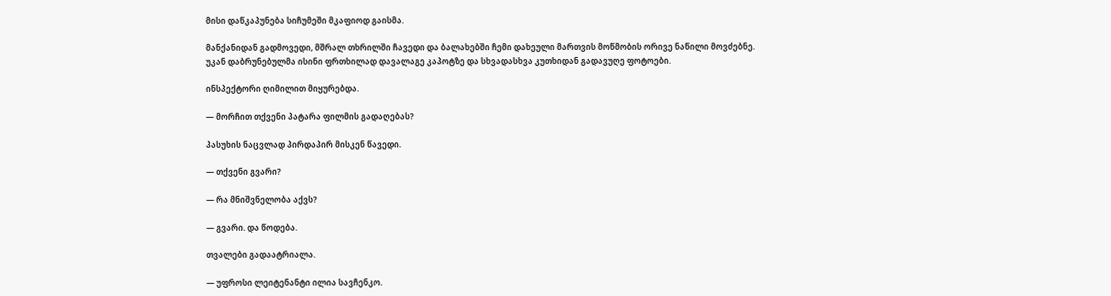მისი დაწკაპუნება სიჩუმეში მკაფიოდ გაისმა.

მანქანიდან გადმოვედი, მშრალ თხრილში ჩავედი და ბალახებში ჩემი დახეული მართვის მოწმობის ორივე ნაწილი მოვძებნე. უკან დაბრუნებულმა ისინი ფრთხილად დავალაგე კაპოტზე და სხვადასხვა კუთხიდან გადავუღე ფოტოები.

ინსპექტორი ღიმილით მიყურებდა.

— მორჩით თქვენი პატარა ფილმის გადაღებას?

პასუხის ნაცვლად პირდაპირ მისკენ წავედი.

— თქვენი გვარი?

— რა მნიშვნელობა აქვს?

— გვარი. და წოდება.

თვალები გადაატრიალა.

— უფროსი ლეიტენანტი ილია სავჩენკო.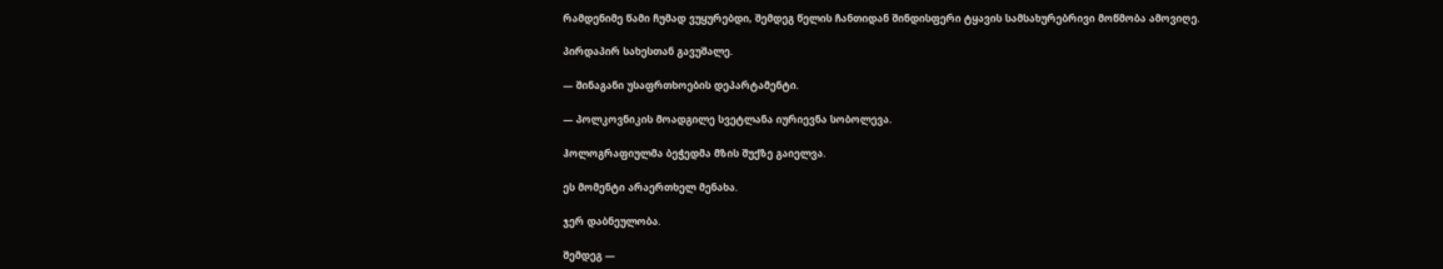რამდენიმე წამი ჩუმად ვუყურებდი, შემდეგ წელის ჩანთიდან შინდისფერი ტყავის სამსახურებრივი მოწმობა ამოვიღე.

პირდაპირ სახესთან გავუშალე.

— შინაგანი უსაფრთხოების დეპარტამენტი.

— პოლკოვნიკის მოადგილე სვეტლანა იურიევნა სობოლევა.

ჰოლოგრაფიულმა ბეჭედმა მზის შუქზე გაიელვა.

ეს მომენტი არაერთხელ მენახა.

ჯერ დაბნეულობა.

შემდეგ —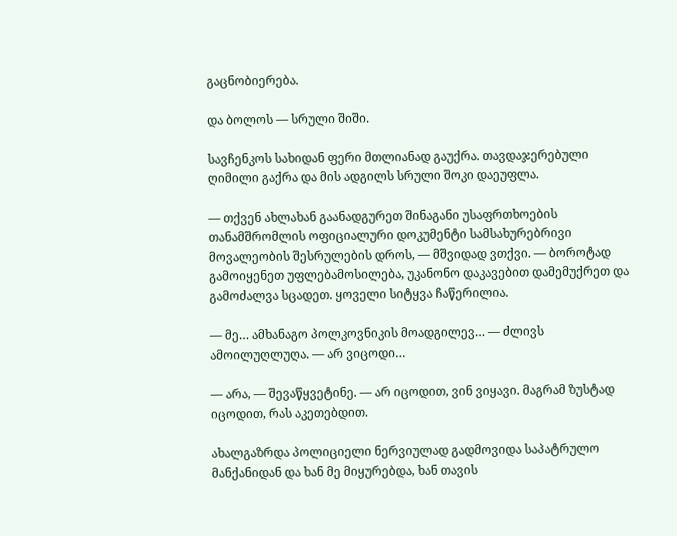გაცნობიერება.

და ბოლოს — სრული შიში.

სავჩენკოს სახიდან ფერი მთლიანად გაუქრა. თავდაჯერებული ღიმილი გაქრა და მის ადგილს სრული შოკი დაეუფლა.

— თქვენ ახლახან გაანადგურეთ შინაგანი უსაფრთხოების თანამშრომლის ოფიციალური დოკუმენტი სამსახურებრივი მოვალეობის შესრულების დროს, — მშვიდად ვთქვი. — ბოროტად გამოიყენეთ უფლებამოსილება, უკანონო დაკავებით დამემუქრეთ და გამოძალვა სცადეთ. ყოველი სიტყვა ჩაწერილია.

— მე… ამხანაგო პოლკოვნიკის მოადგილევ… — ძლივს ამოილუღლუღა. — არ ვიცოდი…

— არა, — შევაწყვეტინე. — არ იცოდით, ვინ ვიყავი. მაგრამ ზუსტად იცოდით, რას აკეთებდით.

ახალგაზრდა პოლიციელი ნერვიულად გადმოვიდა საპატრულო მანქანიდან და ხან მე მიყურებდა, ხან თავის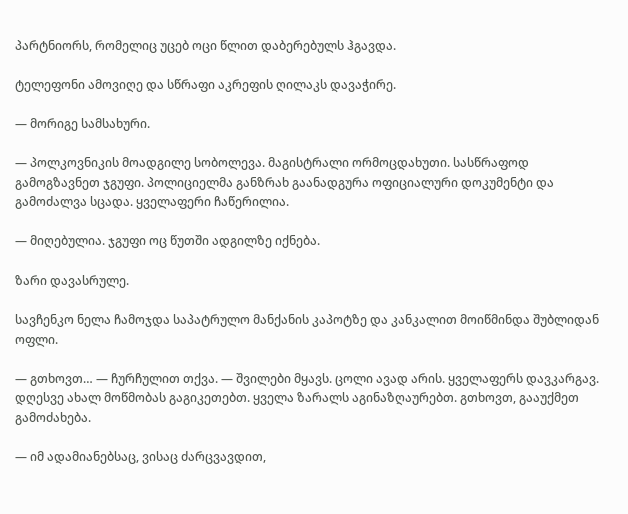პარტნიორს, რომელიც უცებ ოცი წლით დაბერებულს ჰგავდა.

ტელეფონი ამოვიღე და სწრაფი აკრეფის ღილაკს დავაჭირე.

— მორიგე სამსახური.

— პოლკოვნიკის მოადგილე სობოლევა. მაგისტრალი ორმოცდახუთი. სასწრაფოდ გამოგზავნეთ ჯგუფი. პოლიციელმა განზრახ გაანადგურა ოფიციალური დოკუმენტი და გამოძალვა სცადა. ყველაფერი ჩაწერილია.

— მიღებულია. ჯგუფი ოც წუთში ადგილზე იქნება.

ზარი დავასრულე.

სავჩენკო ნელა ჩამოჯდა საპატრულო მანქანის კაპოტზე და კანკალით მოიწმინდა შუბლიდან ოფლი.

— გთხოვთ… — ჩურჩულით თქვა. — შვილები მყავს. ცოლი ავად არის. ყველაფერს დავკარგავ. დღესვე ახალ მოწმობას გაგიკეთებთ. ყველა ზარალს აგინაზღაურებთ. გთხოვთ, გააუქმეთ გამოძახება.

— იმ ადამიანებსაც, ვისაც ძარცვავდით,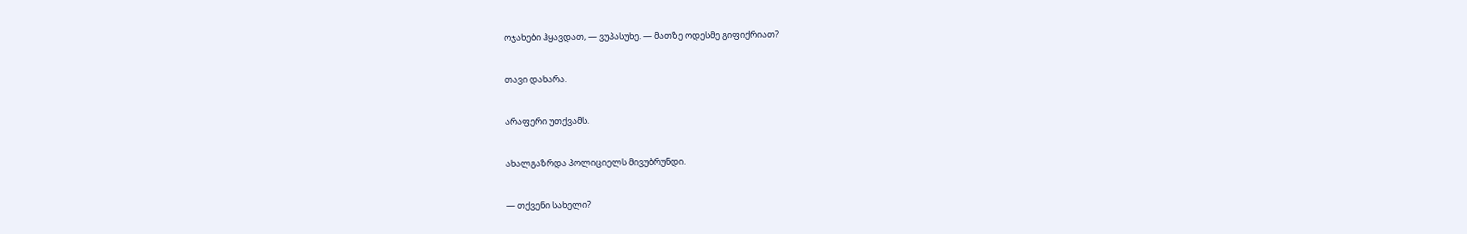ოჯახები ჰყავდათ, — ვუპასუხე. — მათზე ოდესმე გიფიქრიათ?

თავი დახარა.

არაფერი უთქვამს.

ახალგაზრდა პოლიციელს მივუბრუნდი.

— თქვენი სახელი?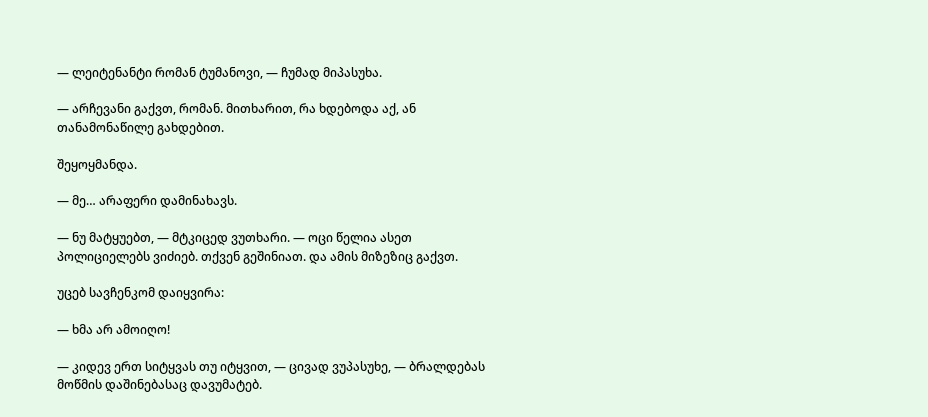— ლეიტენანტი რომან ტუმანოვი, — ჩუმად მიპასუხა.

— არჩევანი გაქვთ, რომან. მითხარით, რა ხდებოდა აქ, ან თანამონაწილე გახდებით.

შეყოყმანდა.

— მე… არაფერი დამინახავს.

— ნუ მატყუებთ, — მტკიცედ ვუთხარი. — ოცი წელია ასეთ პოლიციელებს ვიძიებ. თქვენ გეშინიათ. და ამის მიზეზიც გაქვთ.

უცებ სავჩენკომ დაიყვირა:

— ხმა არ ამოიღო!

— კიდევ ერთ სიტყვას თუ იტყვით, — ცივად ვუპასუხე, — ბრალდებას მოწმის დაშინებასაც დავუმატებ.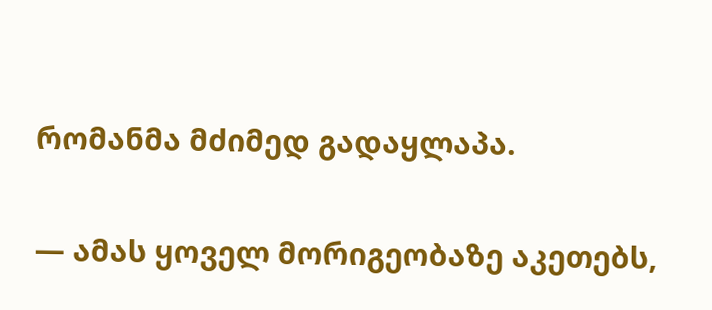რომანმა მძიმედ გადაყლაპა.

— ამას ყოველ მორიგეობაზე აკეთებს,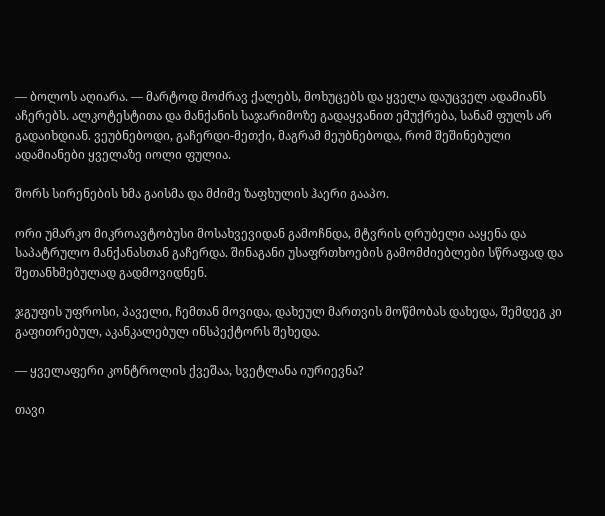— ბოლოს აღიარა. — მარტოდ მოძრავ ქალებს, მოხუცებს და ყველა დაუცველ ადამიანს აჩერებს. ალკოტესტითა და მანქანის საჯარიმოზე გადაყვანით ემუქრება, სანამ ფულს არ გადაიხდიან. ვეუბნებოდი, გაჩერდი-მეთქი, მაგრამ მეუბნებოდა, რომ შეშინებული ადამიანები ყველაზე იოლი ფულია.

შორს სირენების ხმა გაისმა და მძიმე ზაფხულის ჰაერი გააპო.

ორი უმარკო მიკროავტობუსი მოსახვევიდან გამოჩნდა, მტვრის ღრუბელი ააყენა და საპატრულო მანქანასთან გაჩერდა. შინაგანი უსაფრთხოების გამომძიებლები სწრაფად და შეთანხმებულად გადმოვიდნენ.

ჯგუფის უფროსი, პაველი, ჩემთან მოვიდა, დახეულ მართვის მოწმობას დახედა, შემდეგ კი გაფითრებულ, აკანკალებულ ინსპექტორს შეხედა.

— ყველაფერი კონტროლის ქვეშაა, სვეტლანა იურიევნა?

თავი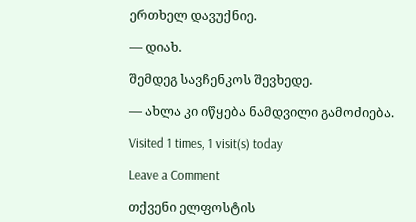ერთხელ დავუქნიე.

— დიახ.

შემდეგ სავჩენკოს შევხედე.

— ახლა კი იწყება ნამდვილი გამოძიება.

Visited 1 times, 1 visit(s) today

Leave a Comment

თქვენი ელფოსტის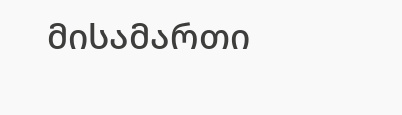მისამართი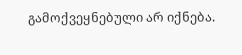გამოქვეყნებული არ იქნება.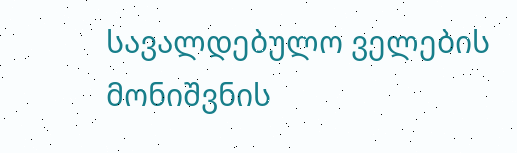სავალდებულო ველების მონიშვნის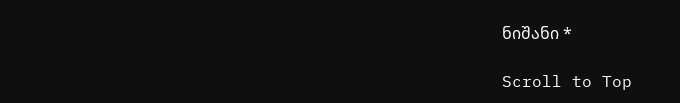ნიშანი *

Scroll to Top